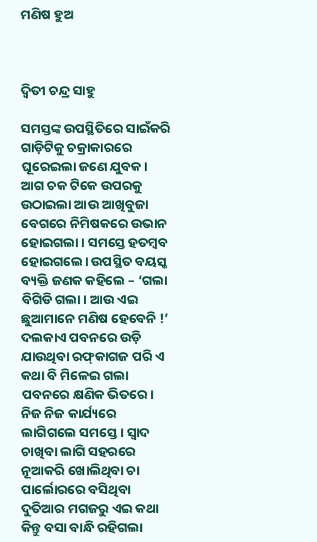ମଣିଷ ହୁଅ



ଦ୍ୱିତୀ ଚନ୍ଦ୍ର ସାହୁ

ସମସ୍ତଙ୍କ ଉପସ୍ଥିତିରେ ସାଇଁକରି ଗାଡ଼ିଟିକୁ ଚକ୍ରାକାରରେ ଘୂରେଇଲା ଜଣେ ଯୁବକ। ଆଗ ଚକ ଟିକେ ଉପରକୁ ଉଠାଇଲା ଆଉ ଆଖିବୁଜା ବେଗରେ ନିମିଷକରେ ଉଭାନ ହୋଇଗଲା। ସମସ୍ତେ ହତମ୍ବବ ହୋଇଗଲେ। ଉପସ୍ଥିତ ବୟସ୍କ ବ୍ୟକ୍ତି ଜଣକ କହିଲେ – ‘ଗଲା ବିଗିଡି ଗଲା। ଆଉ ଏଇ ଛୁଆମାନେ ମଣିଷ ହେବେନି !’
ଦଲକାଏ ପବନରେ ଉଡ଼ି ଯାଉଥିବା ରଫ୍‌କାଗଜ ପରି ଏ କଥା ବି ମିଳେଇ ଗଲା ପବନରେ କ୍ଷଣିକ ଭିତରେ। ନିଜ ନିଜ କାର୍ଯ୍ୟରେ ଲାଗିଗଲେ ସମସ୍ତେ। ସ୍ବାଦ ଚାଖିବା ଲାଗି ସହରରେ ନୂଆକରି ଖୋଲିଥିବା ଚା ପାର୍ଲୋରରେ ବସିଥିବା ଦୁତିଆର ମଗଜରୁ ଏଇ କଥା କିନ୍ତୁ ବସା ବାନ୍ଧି ରହିଗଲା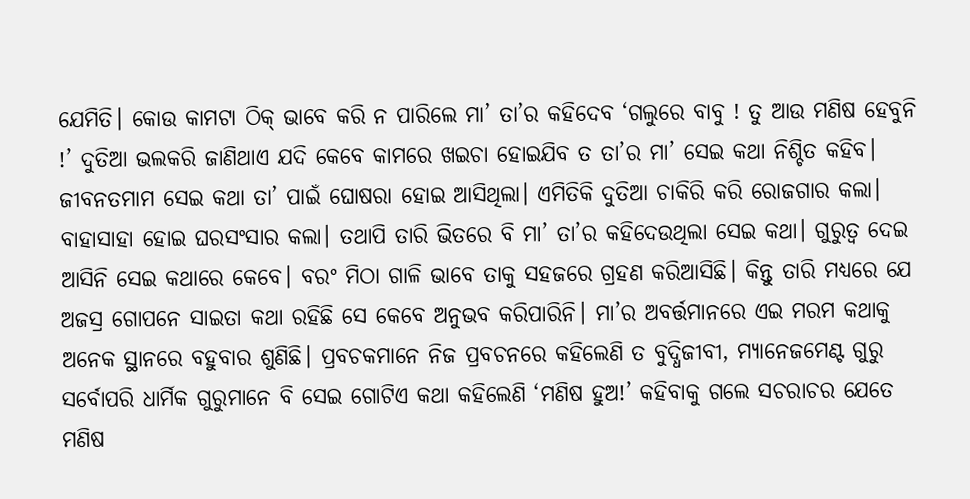ଯେମିତି। କୋଉ କାମଟା ଠିକ୍‌ ଭାବେ କରି ନ ପାରିଲେ ମା’ ତା’ର କହିଦେବ ‘ଗଲୁରେ ବାବୁ ! ତୁ ଆଉ ମଣିଷ ହେବୁନି !’ ଦୁତିଆ ଭଲକରି ଜାଣିଥାଏ ଯଦି କେବେ କାମରେ ଖଇଚା ହୋଇଯିବ ତ ତା’ର ମା’ ସେଇ କଥା ନିଶ୍ଚିତ କହିବ। ଜୀବନତମାମ ସେଇ କଥା ତା’ ପାଇଁ ଘୋଷରା ହୋଇ ଆସିଥିଲା। ଏମିତିକି ଦୁତିଆ ଚାକିରି କରି ରୋଜଗାର କଲା। ବାହାସାହା ହୋଇ ଘରସଂସାର କଲା। ତଥାପି ତାରି ଭିତରେ ବି ମା’ ତା’ର କହିଦେଉଥିଲା ସେଇ କଥା। ଗୁରୁତ୍ୱ ଦେଇ ଆସିନି ସେଇ କଥାରେ କେବେ। ବରଂ ମିଠା ଗାଳି ଭାବେ ତାକୁ ସହଜରେ ଗ୍ରହଣ କରିଆସିଛି। କିନ୍ତୁ ତାରି ମଧ୍ୟରେ ଯେ ଅଜସ୍ର ଗୋପନେ ସାଇତା କଥା ରହିଛି ସେ କେବେ ଅନୁଭବ କରିପାରିନି। ମା’ର ଅବର୍ତ୍ତମାନରେ ଏଇ ମରମ କଥାକୁ ଅନେକ ସ୍ଥାନରେ ବହୁବାର ଶୁଣିଛି। ପ୍ରବଚକମାନେ ନିଜ ପ୍ରବଚନରେ କହିଲେଣି ତ ବୁଦ୍ଧିଜୀବୀ, ମ୍ୟାନେଜମେଣ୍ଟ ଗୁରୁ ସର୍ବୋପରି ଧାର୍ମିକ ଗୁରୁମାନେ ବି ସେଇ ଗୋଟିଏ କଥା କହିଲେଣି ‘ମଣିଷ ହୁଅ!’ କହିବାକୁ ଗଲେ ସଚରାଚର ଯେତେ ମଣିଷ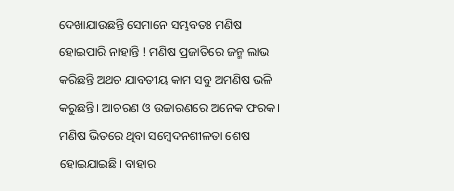ଦେଖାଯାଉଛନ୍ତି ସେମାନେ ସମ୍ଭବତଃ ମଣିଷ ହୋଇପାରି ନାହାନ୍ତି ! ମଣିଷ ପ୍ରଜାତିରେ ଜନ୍ମ ଲାଭ କରିଛନ୍ତି ଅଥଚ ଯାବତୀୟ କାମ ସବୁ ଅମଣିଷ ଭଳି କରୁଛନ୍ତି। ଆଚରଣ ଓ ଉଚ୍ଚାରଣରେ ଅନେକ ଫରକ। ମଣିଷ ଭିତରେ ଥିବା ସମ୍ବେଦନଶୀଳତା ଶେଷ ହୋଇଯାଇଛି। ବାହାର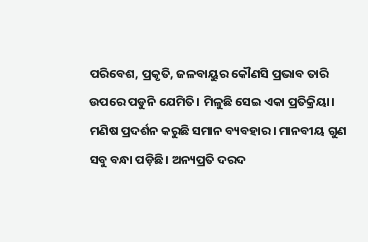ପରିବେଶ, ପ୍ରକୃତି, ଜଳବାୟୁର କୌଣସି ପ୍ରଭାବ ତାରି ଉପରେ ପଡୁନି ଯେମିତି। ମିଳୁଛି ସେଇ ଏକା ପ୍ରତିକ୍ରିୟା। ମଣିଷ ପ୍ରଦର୍ଶନ କରୁଛି ସମାନ ବ୍ୟବହାର। ମାନବୀୟ ଗୁଣ ସବୁ ବନ୍ଧା ପଡ଼ିଛି। ଅନ୍ୟପ୍ରତି ଦରଦ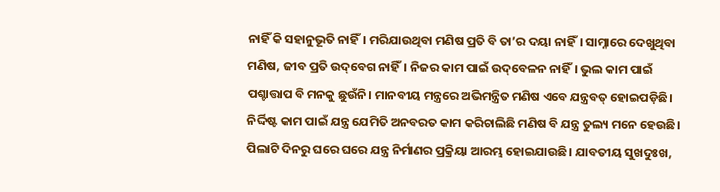ନାହିଁ କି ସହାନୁଭୂତି ନାହିଁ। ମରିଯାଉଥିବା ମଣିଷ ପ୍ରତି ବି ତା’ର ଦୟା ନାହିଁ। ସାମ୍ନାରେ ଦେଖୁଥିବା ମଣିଷ, ଜୀବ ପ୍ରତି ଉଦ୍‌ବେଗ ନାହିଁ। ନିଜର କାମ ପାଇଁ ଉଦ୍‌ବେଳନ ନାହିଁ। ଭୁଲ କାମ ପାଇଁ ପଶ୍ଚାତ୍ତାପ ବି ମନକୁ ଛୁଉଁନି। ମାନବୀୟ ମନ୍ତ୍ରରେ ଅଭିମନ୍ତ୍ରିତ ମଣିଷ ଏବେ ଯନ୍ତ୍ରବତ୍‌ ହୋଇପଡ଼ିଛି। ନିର୍ଦ୍ଦିଷ୍ଟ କାମ ପାଇଁ ଯନ୍ତ୍ର ଯେମିତି ଅନବରତ କାମ କରିଚାଲିଛି ମଣିଷ ବି ଯନ୍ତ୍ର ତୁଲ୍ୟ ମନେ ହେଉଛି। ପିଲାଟି ଦିନରୁ ଘରେ ଘରେ ଯନ୍ତ୍ର ନିର୍ମାଣର ପ୍ରକ୍ରିୟା ଆରମ୍ଭ ହୋଇଯାଉଛି। ଯାବତୀୟ ସୁଖଦୁଃଖ,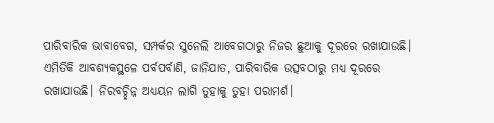ପାରିବାରିକ ଭାବାବେଗ, ସମ୍ପର୍କର ସୁନେଲି ଆବେଗଠାରୁ ନିଜର ଛୁଆକୁ ଦୂରରେ ରଖାଯାଉଛି। ଏମିତିକି ଆବଶ୍ୟକସ୍ଥଳେ ପର୍ବପର୍ବାଣି, ଜାନିଯାତ, ପାରିବାରିକ ଉତ୍ସବଠାରୁ ମଧ୍ୟ ଦୂରରେ ରଖାଯାଉଛି। ନିରବଚ୍ଛିନ୍ନ ଅଧ୍ୟୟନ ଲାଗି ତୁହାକୁ ତୁହା ପରାମର୍ଶ।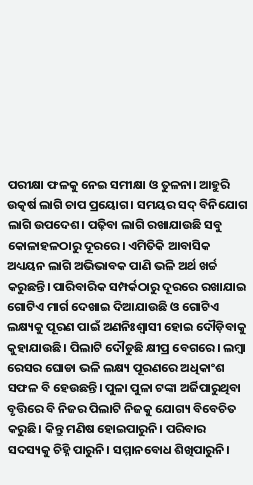ପରୀକ୍ଷା ଫଳକୁ ନେଇ ସମୀକ୍ଷା ଓ ତୁଳନା। ଆହୁରି ଉତ୍କର୍ଷ ଲାଗି ଚାପ ପ୍ରୟୋଗ। ସମୟର ସଦ୍‌ ବିନିଯୋଗ ଲାଗି ଉପଦେଶ। ପଢ଼ିବା ଲାଗି ରଖାଯାଉଛି ସବୁ କୋଳାହଳଠାରୁ ଦୂରରେ। ଏମିତିକି ଆବାସିକ ଅଧ୍ୟୟନ ଲାଗି ଅଭିଭାବକ ପାଣି ଭଳି ଅର୍ଥ ଖର୍ଚ୍ଚ କରୁଛନ୍ତି। ପାରିବାରିକ ସମ୍ପର୍କଠାରୁ ଦୂରରେ ରଖାଯାଇ ଗୋଟିଏ ମାର୍ଗ ଦେଖାଇ ଦିଆଯାଉଛି ଓ ଗୋଟିଏ ଲକ୍ଷ୍ୟକୁ ପୂରଣ ପାଇଁ ଅଣନିଃଶ୍ୱାସୀ ହୋଇ ଦୌଡ଼ିବାକୁ କୁହାଯାଉଛି। ପିଲାଟି ଦୌଡୁଛି କ୍ଷୀପ୍ର ବେଗରେ। ଲମ୍ବା ରେସର ଘୋଡା ଭଳି ଲକ୍ଷ୍ୟ ପୂରଣରେ ଅଧିକାଂଶ ସଫଳ ବି ହେଉଛନ୍ତି। ପୁଳା ପୁଳା ଟଙ୍କା ଅର୍ଜିପାରୁଥିବା ବୃତ୍ତିରେ ବି ନିଜର ପିଲାଟି ନିଜକୁ ଯୋଗ୍ୟ ବିବେଚିତ କରୁଛି। କିନ୍ତୁ ମଣିଷ ହୋଇପାରୁନି। ପରିବାର ସଦସ୍ୟକୁ ଚିହ୍ନି ପାରୁନି। ସମ୍ମାନବୋଧ ଶିଖିପାରୁନି।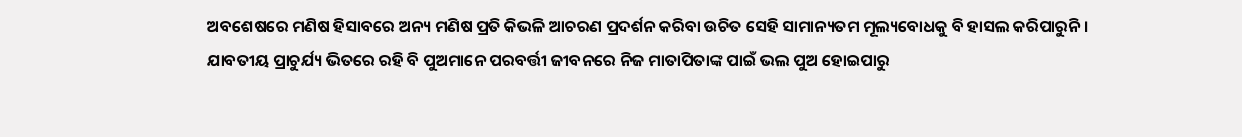ଅବଶେଷରେ ମଣିଷ ହିସାବରେ ଅନ୍ୟ ମଣିଷ ପ୍ରତି କିଭଳି ଆଚରଣ ପ୍ରଦର୍ଶନ କରିବା ଉଚିତ ସେହି ସାମାନ୍ୟତମ ମୂଲ୍ୟବୋଧକୁ ବି ହାସଲ କରିପାରୁନି। ଯାବତୀୟ ପ୍ରାଚୁର୍ଯ୍ୟ ଭିତରେ ରହି ବି ପୁଅମାନେ ପରବର୍ତ୍ତୀ ଜୀବନରେ ନିଜ ମାତାପିତାଙ୍କ ପାଇଁ ଭଲ ପୁଅ ହୋଇପାରୁ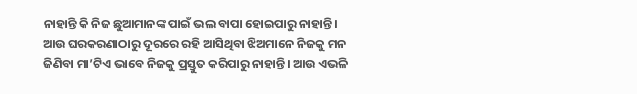ନାହାନ୍ତି କି ନିଜ ଛୁଆମାନଙ୍କ ପାଇଁ ଭଲ ବାପା ହୋଇପାରୁ ନାହାନ୍ତି। ଆଉ ଘରକରଣାଠାରୁ ଦୂରରେ ରହି ଆସିଥିବା ଝିଅମାନେ ନିଜକୁ ମନ ଜିଣିବା ମା’ଟିଏ ଭାବେ ନିଜକୁ ପ୍ରସ୍ତୁତ କରିପାରୁ ନାହାନ୍ତି। ଆଉ ଏଭଳି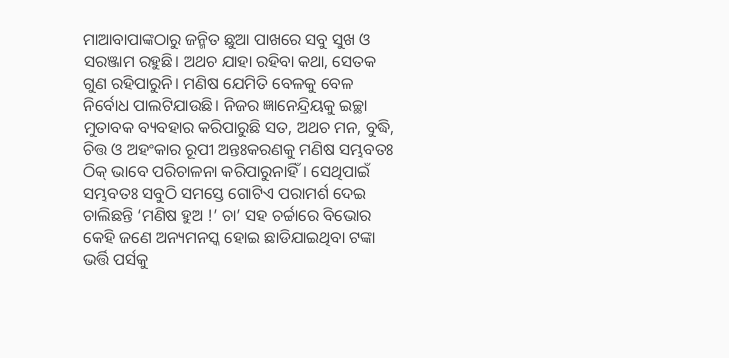ମାଆବାପାଙ୍କଠାରୁ ଜନ୍ମିତ ଛୁଆ ପାଖରେ ସବୁ ସୁଖ ଓ ସରଞ୍ଜାମ ରହୁଛି। ଅଥଚ ଯାହା ରହିବା କଥା, ସେତକ ଗୁଣ ରହିପାରୁନି। ମଣିଷ ଯେମିତି ବେଳକୁ ବେଳ ନିର୍ବୋଧ ପାଲଟିଯାଉଛି। ନିଜର ଜ୍ଞାନେନ୍ଦ୍ରିୟକୁ ଇଚ୍ଛା ମୁତାବକ ବ୍ୟବହାର କରିପାରୁଛି ସତ, ଅଥଚ ମନ, ବୁଦ୍ଧି, ଚିତ୍ତ ଓ ଅହଂକାର ରୂପୀ ଅନ୍ତଃକରଣକୁ ମଣିଷ ସମ୍ଭବତଃ ଠିକ୍‌ ଭାବେ ପରିଚାଳନା କରିପାରୁନାହିଁ। ସେଥିପାଇଁ ସମ୍ଭବତଃ ସବୁଠି ସମସ୍ତେ ଗୋଟିଏ ପରାମର୍ଶ ଦେଇ ଚାଲିଛନ୍ତି ‘ମଣିଷ ହୁଅ !’ ଚା’ ସହ ଚର୍ଚ୍ଚାରେ ବିଭୋର କେହି ଜଣେ ଅନ୍ୟମନସ୍କ ହୋଇ ଛାଡିଯାଇଥିବା ଟଙ୍କା ଭର୍ତ୍ତି ପର୍ସକୁ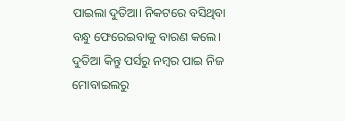ପାଇଲା ଦୁତିଆ। ନିକଟରେ ବସିଥିବା ବନ୍ଧୁ ଫେରେଇବାକୁ ବାରଣ କଲେ। ଦୁତିଆ କିନ୍ତୁ ପର୍ସରୁ ନମ୍ବର ପାଇ ନିଜ ମୋବାଇଲରୁ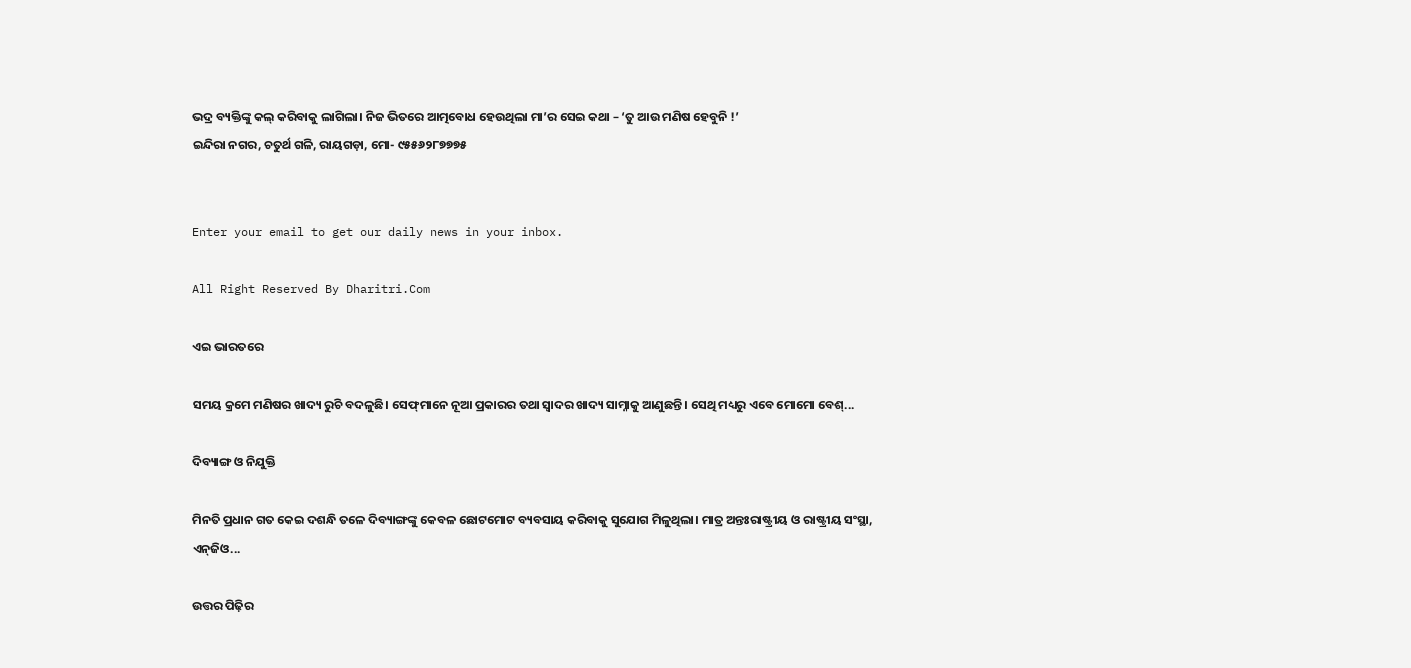ଭଦ୍ର ବ୍ୟକ୍ତିଙ୍କୁ କଲ୍‌ କରିବାକୁ ଲାଗିଲା। ନିଜ ଭିତରେ ଆତ୍ମବୋଧ ହେଉଥିଲା ମା’ର ସେଇ କଥା – ‘ତୁ ଆଉ ମଣିଷ ହେବୁନି !’
ଇନ୍ଦିରା ନଗର, ଚତୁର୍ଥ ଗଳି, ରାୟଗଡ଼ା, ମୋ- ୯୫୫୬୨୮୭୭୭୫


Enter your email to get our daily news in your inbox.

All Right Reserved By Dharitri.Com

ଏଇ ଭାରତରେ

ସମୟ କ୍ରମେ ମଣିଷର ଖାଦ୍ୟ ରୁଚି ବଦଳୁଛି। ସେଫ୍‌ମାନେ ନୂଆ ପ୍ରକାରର ତଥା ସ୍ବାଦର ଖାଦ୍ୟ ସାମ୍ନାକୁ ଆଣୁଛନ୍ତି। ସେଥି ମଧ୍ୟରୁ ଏବେ ମୋମୋ ବେଶ୍‌...

ଦିବ୍ୟାଙ୍ଗ ଓ ନିଯୁକ୍ତି

ମିନତି ପ୍ରଧାନ ଗତ କେଇ ଦଶନ୍ଧି ତଳେ ଦିବ୍ୟାଙ୍ଗଙ୍କୁ କେବଳ ଛୋଟମୋଟ ବ୍ୟବସାୟ କରିବାକୁ ସୁଯୋଗ ମିଳୁଥିଲା। ମାତ୍ର ଅନ୍ତଃରାଷ୍ଟ୍ରୀୟ ଓ ରାଷ୍ଟ୍ରୀୟ ସଂସ୍ଥା, ଏନ୍‌ଜିଓ...

ଉତ୍ତର ପିଢ଼ିର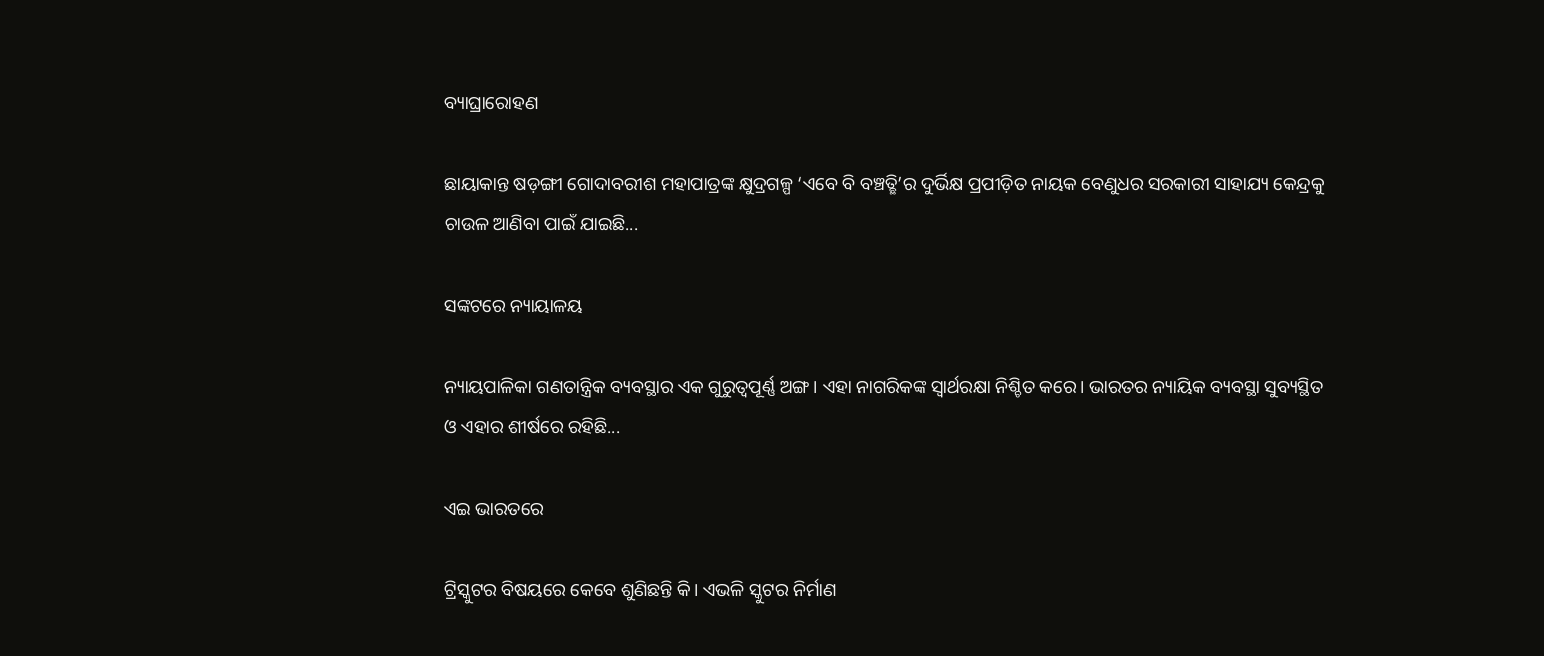ବ୍ୟାଘ୍ରାରୋହଣ

ଛାୟାକାନ୍ତ ଷଡ଼ଙ୍ଗୀ ଗୋଦାବରୀଶ ମହାପାତ୍ରଙ୍କ କ୍ଷୁଦ୍ରଗଳ୍ପ ‘ଏବେ ବି ବଞ୍ଚତ୍ଛି’ର ଦୁର୍ଭିକ୍ଷ ପ୍ରପୀଡ଼ିତ ନାୟକ ବେଣୁଧର ସରକାରୀ ସାହାଯ୍ୟ କେନ୍ଦ୍ରକୁ ଚାଉଳ ଆଣିବା ପାଇଁ ଯାଇଛି...

ସଙ୍କଟରେ ନ୍ୟାୟାଳୟ

ନ୍ୟାୟପାଳିକା ଗଣତାନ୍ତ୍ରିକ ବ୍ୟବସ୍ଥାର ଏକ ଗୁରୁତ୍ୱପୂର୍ଣ୍ଣ ଅଙ୍ଗ। ଏହା ନାଗରିକଙ୍କ ସ୍ବାର୍ଥରକ୍ଷା ନିଶ୍ଚିତ କରେ। ଭାରତର ନ୍ୟାୟିକ ବ୍ୟବସ୍ଥା ସୁବ୍ୟସ୍ଥିତ ଓ ଏହାର ଶୀର୍ଷରେ ରହିଛି...

ଏଇ ଭାରତରେ

ଟ୍ରିସ୍କୁଟର ବିଷୟରେ କେବେ ଶୁଣିଛନ୍ତି କି। ଏଭଳି ସ୍କୁଟର ନିର୍ମାଣ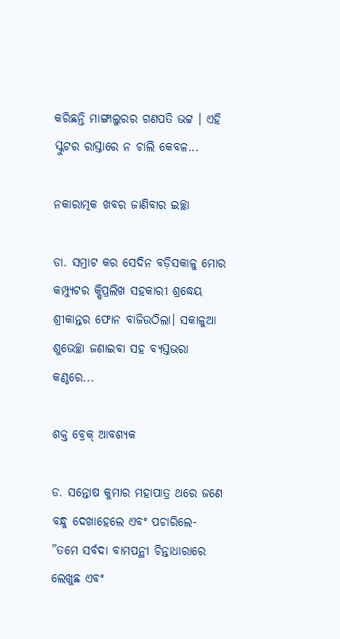କରିଛନ୍ତି ମାଙ୍ଗାଲୁରର ଗଣପତି ଭଟ୍ଟ । ଏହି ସ୍କୁଟର ରାସ୍ତାରେ ନ ଚାଲି କେବଳ...

ନକାରାତ୍ମକ ଖବର ଜାଣିବାର ଇଚ୍ଛା

ଡା. ସମ୍ରାଟ କର ସେଦିନ ବଡ଼ିସକାଳୁ ମୋର କମ୍ପ୍ୟୁଟର କ୍ଷିପ୍ରଲିଖ ସହକାରୀ ଶ୍ରଦ୍ଧେୟ ଶ୍ରୀକାନ୍ତର ଫୋନ ବାଜିଉଠିଲା। ସକାଳୁଆ ଶୁଭେଚ୍ଛା ଜଣାଇବା ସହ ବ୍ୟସ୍ତଭରା କଣ୍ଠରେ...

ଶକ୍ତ ବ୍ରେକ୍‌ ଆବଶ୍ୟକ

ଡ. ସନ୍ତୋଷ କୁମାର ମହାପାତ୍ର ଥରେ ଜଣେ ବନ୍ଧୁ ଦେଖାହେଲେ ଏବଂ ପଚାରିଲେ- ”ତମେ ସର୍ବଦା ବାମପନ୍ଥୀ ଚିନ୍ତାଧାରାରେ ଲେଖୁଛ ଏବଂ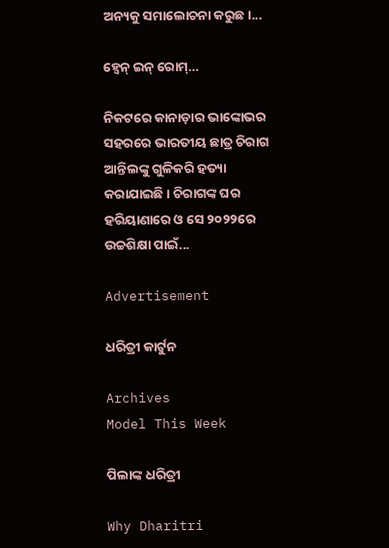ଅନ୍ୟକୁ ସମାଲୋଚନା କରୁଛ।...

ହ୍ବେନ୍‌ ଇନ୍‌ ରୋମ୍‌…

ନିକଟରେ କାନାଡ଼ାର ଭାଙ୍କୋଭର ସହରରେ ଭାରତୀୟ ଛାତ୍ର ଚିରାଗ ଆନ୍ତିଲଙ୍କୁ ଗୁଳିକରି ହତ୍ୟା କରାଯାଇଛି। ଚିରାଗଙ୍କ ଘର ହରିୟାଣାରେ ଓ ସେ ୨୦୨୨ରେ ଉଚ୍ଚଶିକ୍ଷା ପାଇଁ...

Advertisement

ଧରିତ୍ରୀ କାର୍ଟୁନ

Archives
Model This Week

ପିଲାଙ୍କ ଧରିତ୍ରୀ

Why Dharitri